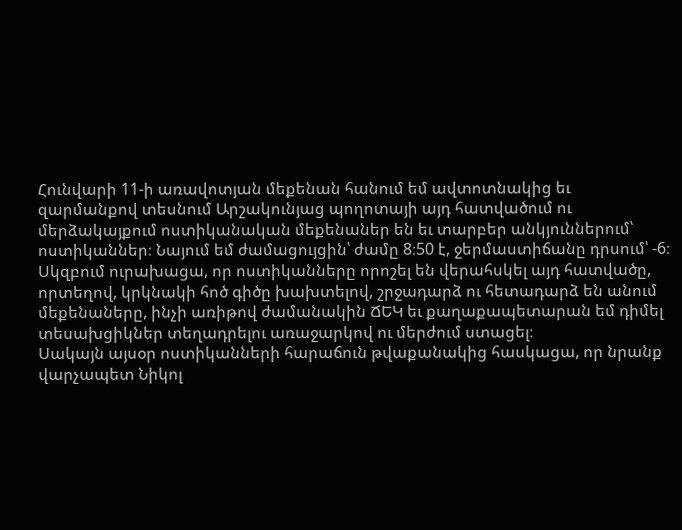Հունվարի 11-ի առավոտյան մեքենան հանում եմ ավտոտնակից եւ զարմանքով տեսնում Արշակունյաց պողոտայի այդ հատվածում ու մերձակայքում ոստիկանական մեքենաներ են եւ տարբեր անկյուններում՝ ոստիկաններ։ Նայում եմ ժամացույցին՝ ժամը 8։50 է, ջերմաստիճանը դրսում՝ -6։ Սկզբում ուրախացա, որ ոստիկանները որոշել են վերահսկել այդ հատվածը, որտեղով, կրկնակի հոծ գիծը խախտելով, շրջադարձ ու հետադարձ են անում մեքենաները, ինչի առիթով ժամանակին ՃԵԿ եւ քաղաքապետարան եմ դիմել տեսախցիկներ տեղադրելու առաջարկով ու մերժում ստացել։
Սակայն այսօր ոստիկանների հարաճուն թվաքանակից հասկացա, որ նրանք վարչապետ Նիկոլ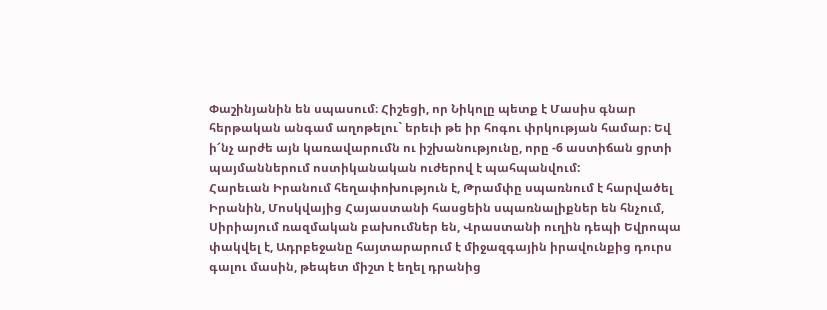Փաշինյանին են սպասում։ Հիշեցի, որ Նիկոլը պետք է Մասիս գնար հերթական անգամ աղոթելու` երեւի թե իր հոգու փրկության համար։ Եվ ի՜նչ արժե այն կառավարումն ու իշխանությունը, որը -6 աստիճան ցրտի պայմաններում ոստիկանական ուժերով է պահպանվում:
Հարեւան Իրանում հեղափոխություն է, Թրամփը սպառնում է հարվածել Իրանին, Մոսկվայից Հայաստանի հասցեին սպառնալիքներ են հնչում, Սիրիայում ռազմական բախումներ են, Վրաստանի ուղին դեպի Եվրոպա փակվել է, Ադրբեջանը հայտարարում է միջազգային իրավունքից դուրս գալու մասին, թեպետ միշտ է եղել դրանից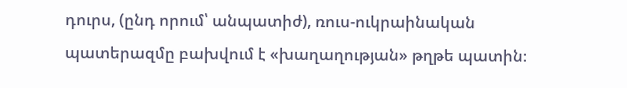դուրս, (ընդ որում՝ անպատիժ), ռուս-ուկրաինական պատերազմը բախվում է «խաղաղության» թղթե պատին։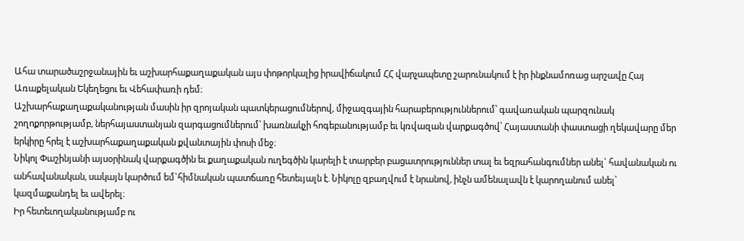Ահա տարածաշրջանային եւ աշխարհաքաղաքական այս փոթորկալից իրավիճակում ՀՀ վարչապետը շարունակում է իր ինքնամոռաց արշավը Հայ Առաքելական Եկեղեցու եւ Վեհափառի դեմ։
Աշխարհաքաղաքականության մասին իր զրոյական պատկերացումներով, միջազգային հարաբերություններում՝ գավառական պարզունակ շողոքորթությամբ, ներհայաստանյան զարգացումներում՝ խառնակչի հոգեբանությամբ եւ կռվազան վարքագծով՝ Հայաստանի փաստացի ղեկավարը մեր երկիրը հրել է աշխարհաքաղաքական քվանտային փոսի մեջ։
Նիկոլ Փաշինյանի այսօրինակ վարքագծին եւ քաղաքական ուղեգծին կարելի է տարբեր բացատրություններ տալ եւ եզրահանգումներ անել` հավանական ու անհավանական, սակայն կարծում եմ`հիմնական պատճառը հետեւյալն է. Նիկոլը զբաղվում է նրանով, ինչն ամենալավն է կարողանում անել՝ կազմաքանդել եւ ավերել։
Իր հետեւողականությամբ ու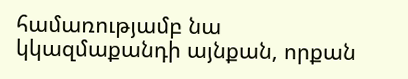համառությամբ նա կկազմաքանդի այնքան, որքան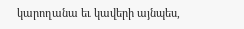կարողանա եւ կավերի այնպես,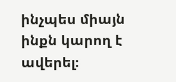ինչպես միայն ինքն կարող է ավերել։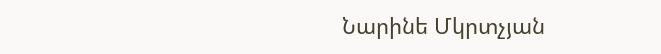Նարինե Մկրտչյան